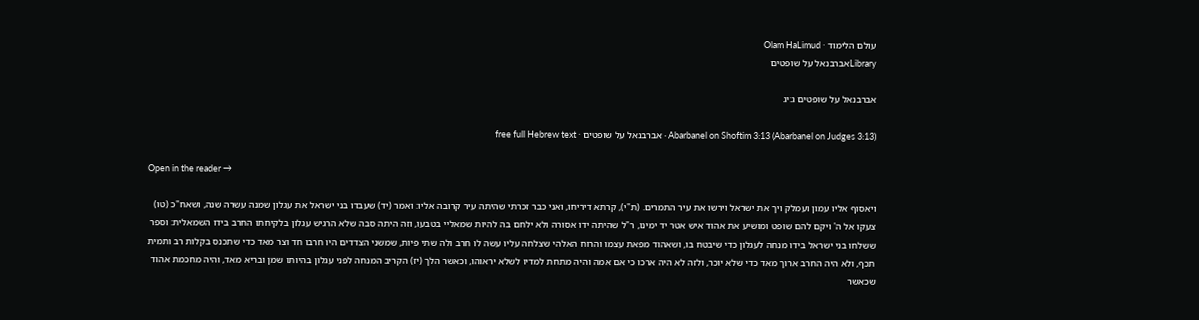עולם הלימוד · Olam HaLimud
Libraryאברבנאל על שופטים

אברבנאל על שופטים ג:יג

Abarbanel on Shoftim 3:13 (Abarbanel on Judges 3:13) · אברבנאל על שופטים · free full Hebrew text

Open in the reader →

ויאסוף אליו עמון ועמלק ויך את ישראל וירשו את עיר התמרים. (ת"י), קרתא דיריחו, ואני כבר זכרתי שהיתה עיר קרובה אליו: ואמר (יד) שעבדו בני ישראל את עגלון שמנה עשרה שנה, ושאח"כ (טו) צעקו אל ה' ויקם להם שופט ומושיע את אהוד איש אטר יד ימינו, ר"ל שהיתה ידו אסורה ולא ילחם בה להיות שמאליי בטבעו, וזה היתה סבה שלא הרגיש עגלון בלקיחתו החרב בידו השמאלית: וספר ששלחו בני ישראל בידו מנחה לעגלון כדי שיבטח בו, ושאהוד מפאת עצמו והרוח האלהי שצלחה עליו עשה לו חרב ולה שתי פיות, שמשני הצדדים היו חרבו חד וצר מאד כדי שתכנס בקלות רב ותמית תכף, ולא היה החרב ארוך מאד כדי שלא יוכר, ולזה לא היה ארכו כי אם אמה והיה מתחת למדיו לשלא יראוהו, וכאשר הלך (יז) הקריב המנחה לפני עגלון בהיותו שמן ובריא מאד, והיה מחכמת אהוד שכאשר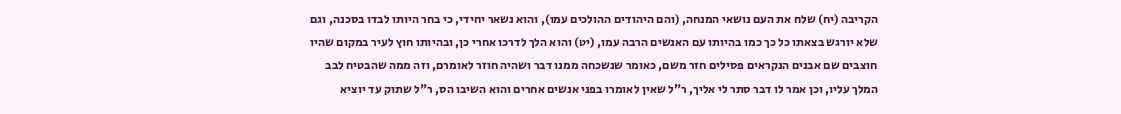הקריבה (יח) שלח את העם נושאי המנחה, (והם היהודים ההולכים עמו), והוא נשאר יחידי, כי בחר היותו לבדו בסכנה, וגם שלא יורגש בצאתו כל כך כמו בהיותו עם האנשים הרבה עמו, (יט) והוא הלך לדרכו אחרי כן, ובהיותו חוץ לעיר במקום שהיו חוצבים שם אבנים הנקראים פסילים חזר משם, כאומר שנשכחה ממנו דבר ושהיה חוזר לאומרם, וזה ממה שהבטיח לבב המלך עליו, וכן אמר לו דבר סתר לי אליך, ר"ל שאין לאומרו בפני אנשים אחרים והוא השיבו הס, ר"ל שתוק עד יוציא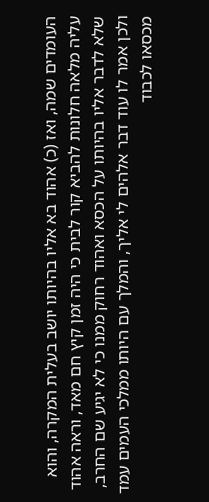העומדים שמה, ואז (כ) אהוד בא אליו בהיותו יושב בעלית המקרה, והוא עליה מלאה חלונות להביא קור לבית כי היה זמן קיץ חם מאד, וראה אהוד שלא לדבר אליו בהיותו על הכסא ואהוד רחוק ממנו כי לא יגיע שם החרב, ולכן אמר לו עוד דבר אלהים לי אליך, והמלך עם היותו ממלכי העמים עמד מכסאו לכבוד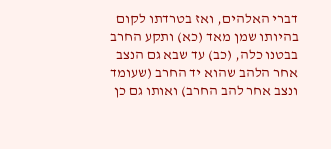דברי האלהים, ואז בטרדתו לקום בהיותו שמן מאד (כא) ותקע החרב בבטנו כלה, (כב) עד שבא גם הנצב אחר הלהב שהוא יד החרב (שעומד ונצב אחר להב החרב) ואותו גם כן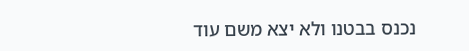נכנס בבטנו ולא יצא משם עוד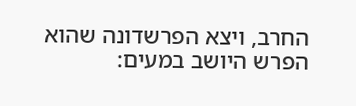החרב, ויצא הפרשדונה שהוא הפרש היושב במעים: